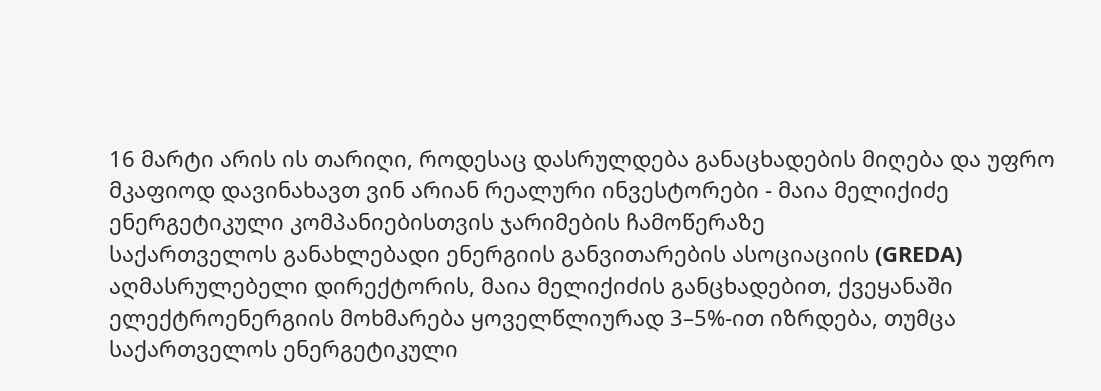16 მარტი არის ის თარიღი, როდესაც დასრულდება განაცხადების მიღება და უფრო მკაფიოდ დავინახავთ ვინ არიან რეალური ინვესტორები - მაია მელიქიძე ენერგეტიკული კომპანიებისთვის ჯარიმების ჩამოწერაზე
საქართველოს განახლებადი ენერგიის განვითარების ასოციაციის (GREDA) აღმასრულებელი დირექტორის, მაია მელიქიძის განცხადებით, ქვეყანაში ელექტროენერგიის მოხმარება ყოველწლიურად 3–5%-ით იზრდება, თუმცა საქართველოს ენერგეტიკული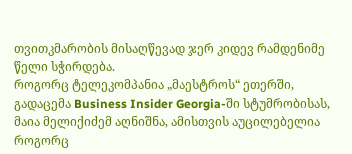თვითკმარობის მისაღწევად ჯერ კიდევ რამდენიმე წელი სჭირდება.
როგორც ტელეკომპანია „მაესტროს“ ეთერში, გადაცემა Business Insider Georgia-ში სტუმრობისას, მაია მელიქიძემ აღნიშნა, ამისთვის აუცილებელია როგორც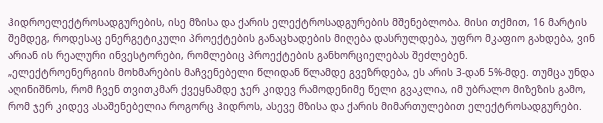ჰიდროელექტროსადგურების, ისე მზისა და ქარის ელექტროსადგურების მშენებლობა. მისი თქმით, 16 მარტის შემდეგ, როდესაც ენერგეტიკული პროექტების განაცხადების მიღება დასრულდება, უფრო მკაფიო გახდება, ვინ არიან ის რეალური ინვესტორები, რომლებიც პროექტების განხორციელებას შეძლებენ.
„ელექტროენერგიის მოხმარების მაჩვენებელი წლიდან წლამდე გვეზრდება, ეს არის 3-დან 5%-მდე. თუმცა უნდა აღინიშნოს, რომ ჩვენ თვითკმარ ქვეყნამდე ჯერ კიდევ რამოდენიმე წელი გვაკლია, იმ უბრალო მიზეზის გამო, რომ ჯერ კიდევ ასაშენებელია როგორც ჰიდროს, ასევე მზისა და ქარის მიმართულებით ელექტროსადგურები.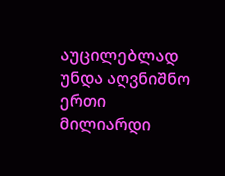აუცილებლად უნდა აღვნიშნო ერთი მილიარდი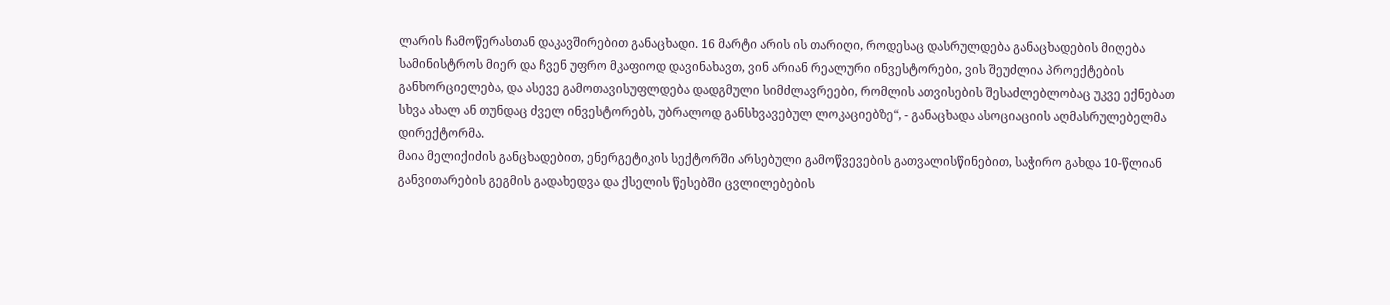ლარის ჩამოწერასთან დაკავშირებით განაცხადი. 16 მარტი არის ის თარიღი, როდესაც დასრულდება განაცხადების მიღება სამინისტროს მიერ და ჩვენ უფრო მკაფიოდ დავინახავთ, ვინ არიან რეალური ინვესტორები, ვის შეუძლია პროექტების განხორციელება, და ასევე გამოთავისუფლდება დადგმული სიმძლავრეები, რომლის ათვისების შესაძლებლობაც უკვე ექნებათ სხვა ახალ ან თუნდაც ძველ ინვესტორებს, უბრალოდ განსხვავებულ ლოკაციებზე“, - განაცხადა ასოციაციის აღმასრულებელმა დირექტორმა.
მაია მელიქიძის განცხადებით, ენერგეტიკის სექტორში არსებული გამოწვევების გათვალისწინებით, საჭირო გახდა 10-წლიან განვითარების გეგმის გადახედვა და ქსელის წესებში ცვლილებების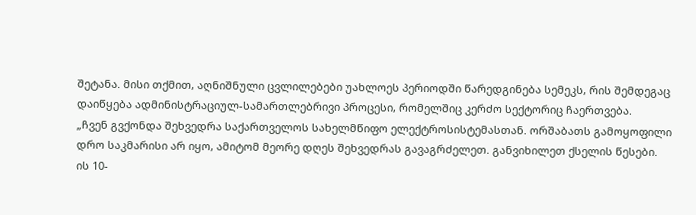შეტანა. მისი თქმით, აღნიშნული ცვლილებები უახლოეს პერიოდში წარედგინება სემეკს, რის შემდეგაც დაიწყება ადმინისტრაციულ-სამართლებრივი პროცესი, რომელშიც კერძო სექტორიც ჩაერთვება.
„ჩვენ გვქონდა შეხვედრა საქართველოს სახელმწიფო ელექტროსისტემასთან. ორშაბათს გამოყოფილი დრო საკმარისი არ იყო, ამიტომ მეორე დღეს შეხვედრას გავაგრძელეთ. განვიხილეთ ქსელის წესები. ის 10-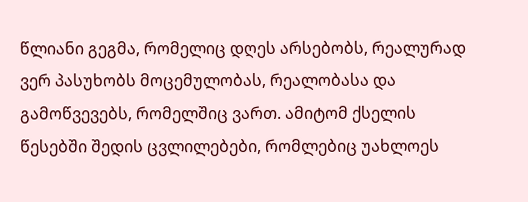წლიანი გეგმა, რომელიც დღეს არსებობს, რეალურად ვერ პასუხობს მოცემულობას, რეალობასა და გამოწვევებს, რომელშიც ვართ. ამიტომ ქსელის წესებში შედის ცვლილებები, რომლებიც უახლოეს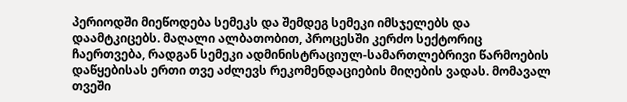პერიოდში მიეწოდება სემეკს და შემდეგ სემეკი იმსჯელებს და დაამტკიცებს. მაღალი ალბათობით, პროცესში კერძო სექტორიც ჩაერთვება, რადგან სემეკი ადმინისტრაციულ-სამართლებრივი წარმოების დაწყებისას ერთი თვე აძლევს რეკომენდაციების მიღების ვადას. მომავალ თვეში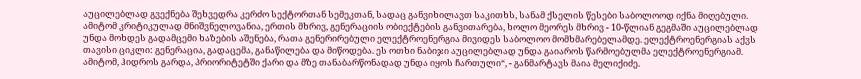აუცილებლად გვექნება შეხვედრა კერძო სექტორთან სემეკთან, სადაც განვიხილავთ საკითხს, სანამ ქსელის წესები საბოლოოდ იქნა მიღებული.
ამიტომ კრიტიკულად მნიშვნელოვანია, ერთის მხრივ, გენერაციის ობიექტების განვითარება, ხოლო მეორეს მხრივ - 10-წლიან გეგმაში აუცილებლად უნდა მოხდეს გადამცემი ხაზების აშენება, რათა გენერირებული ელექტროენერგია მივიდეს საბოლოო მომხმარებელამდე. ელექტროენერგიას აქვს თავისი ციკლი: გენერაცია, გადაცემა, განაწილება და მიწოდება. ეს ოთხი ნაბიჯი აუცილებლად უნდა გაიაროს წარმოებულმა ელექტროენერგიამ. ამიტომ, ჰიდროს გარდა, პრიორიტეტში ქარი და მზე თანაბარწონადად უნდა იყოს ჩართული“, - განმარტავს მაია მელიქიძე.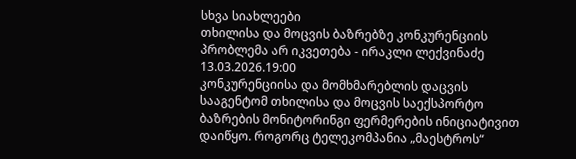სხვა სიახლეები
თხილისა და მოცვის ბაზრებზე კონკურენციის პრობლემა არ იკვეთება - ირაკლი ლექვინაძე
13.03.2026.19:00
კონკურენციისა და მომხმარებლის დაცვის სააგენტომ თხილისა და მოცვის საექსპორტო ბაზრების მონიტორინგი ფერმერების ინიციატივით დაიწყო. როგორც ტელეკომპანია „მაესტროს“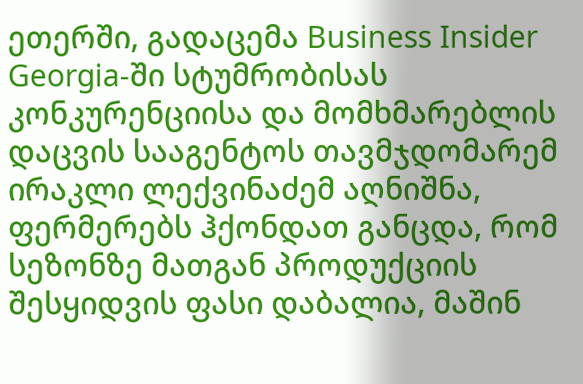ეთერში, გადაცემა Business Insider Georgia-ში სტუმრობისას კონკურენციისა და მომხმარებლის დაცვის სააგენტოს თავმჯდომარემ ირაკლი ლექვინაძემ აღნიშნა, ფერმერებს ჰქონდათ განცდა, რომ სეზონზე მათგან პროდუქციის შესყიდვის ფასი დაბალია, მაშინ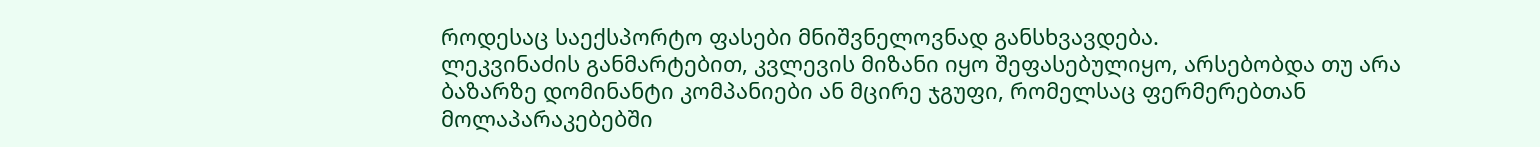როდესაც საექსპორტო ფასები მნიშვნელოვნად განსხვავდება.
ლეკვინაძის განმარტებით, კვლევის მიზანი იყო შეფასებულიყო, არსებობდა თუ არა ბაზარზე დომინანტი კომპანიები ან მცირე ჯგუფი, რომელსაც ფერმერებთან მოლაპარაკებებში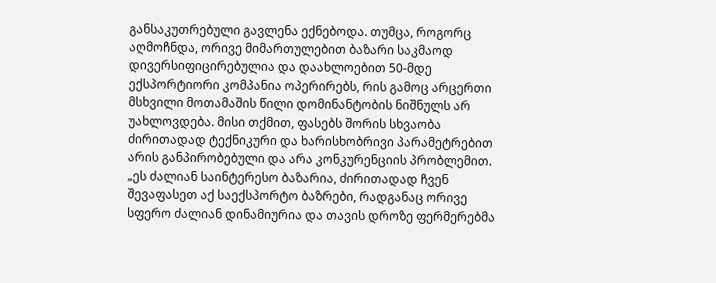განსაკუთრებული გავლენა ექნებოდა. თუმცა, როგორც აღმოჩნდა, ორივე მიმართულებით ბაზარი საკმაოდ დივერსიფიცირებულია და დაახლოებით 50-მდე ექსპორტიორი კომპანია ოპერირებს, რის გამოც არცერთი მსხვილი მოთამაშის წილი დომინანტობის ნიშნულს არ უახლოვდება. მისი თქმით, ფასებს შორის სხვაობა ძირითადად ტექნიკური და ხარისხობრივი პარამეტრებით არის განპირობებული და არა კონკურენციის პრობლემით.
„ეს ძალიან საინტერესო ბაზარია, ძირითადად ჩვენ შევაფასეთ აქ საექსპორტო ბაზრები, რადგანაც ორივე სფერო ძალიან დინამიურია და თავის დროზე ფერმერებმა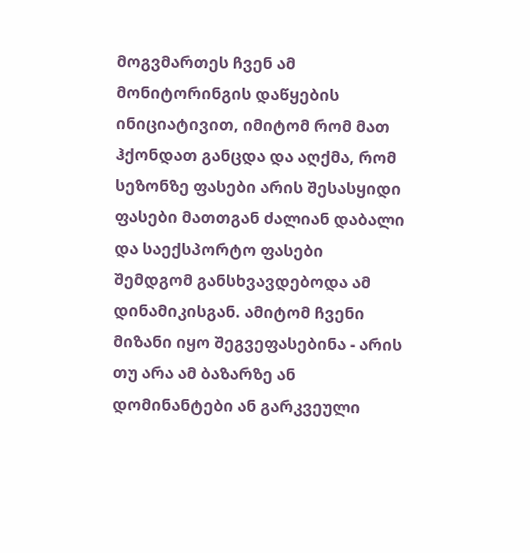მოგვმართეს ჩვენ ამ მონიტორინგის დაწყების ინიციატივით, იმიტომ რომ მათ ჰქონდათ განცდა და აღქმა, რომ სეზონზე ფასები არის შესასყიდი ფასები მათთგან ძალიან დაბალი და საექსპორტო ფასები შემდგომ განსხვავდებოდა ამ დინამიკისგან. ამიტომ ჩვენი მიზანი იყო შეგვეფასებინა - არის თუ არა ამ ბაზარზე ან დომინანტები ან გარკვეული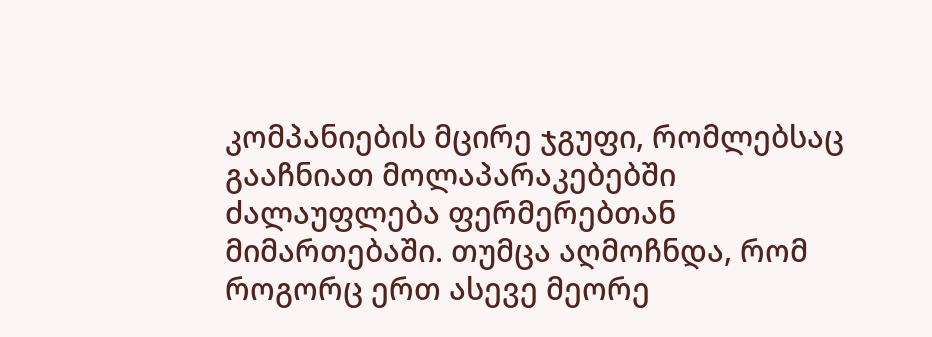კომპანიების მცირე ჯგუფი, რომლებსაც გააჩნიათ მოლაპარაკებებში ძალაუფლება ფერმერებთან მიმართებაში. თუმცა აღმოჩნდა, რომ როგორც ერთ ასევე მეორე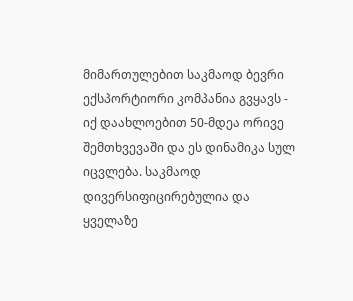მიმართულებით საკმაოდ ბევრი ექსპორტიორი კომპანია გვყავს - იქ დაახლოებით 50-მდეა ორივე შემთხვევაში და ეს დინამიკა სულ იცვლება. საკმაოდ დივერსიფიცირებულია და ყველაზე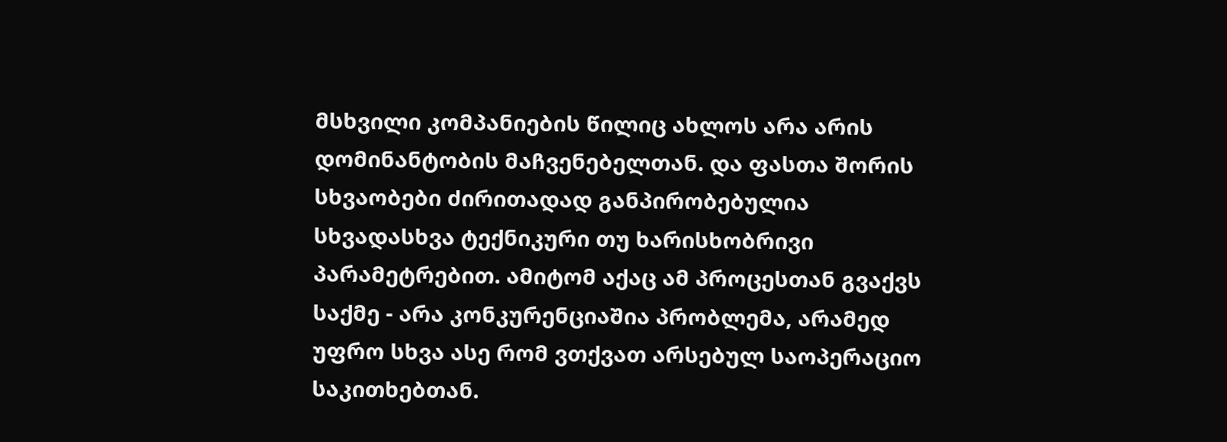მსხვილი კომპანიების წილიც ახლოს არა არის დომინანტობის მაჩვენებელთან. და ფასთა შორის სხვაობები ძირითადად განპირობებულია სხვადასხვა ტექნიკური თუ ხარისხობრივი პარამეტრებით. ამიტომ აქაც ამ პროცესთან გვაქვს საქმე - არა კონკურენციაშია პრობლემა, არამედ უფრო სხვა ასე რომ ვთქვათ არსებულ საოპერაციო საკითხებთან.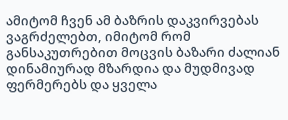ამიტომ ჩვენ ამ ბაზრის დაკვირვებას ვაგრძელებთ, იმიტომ რომ განსაკუთრებით მოცვის ბაზარი ძალიან დინამიურად მზარდია და მუდმივად ფერმერებს და ყველა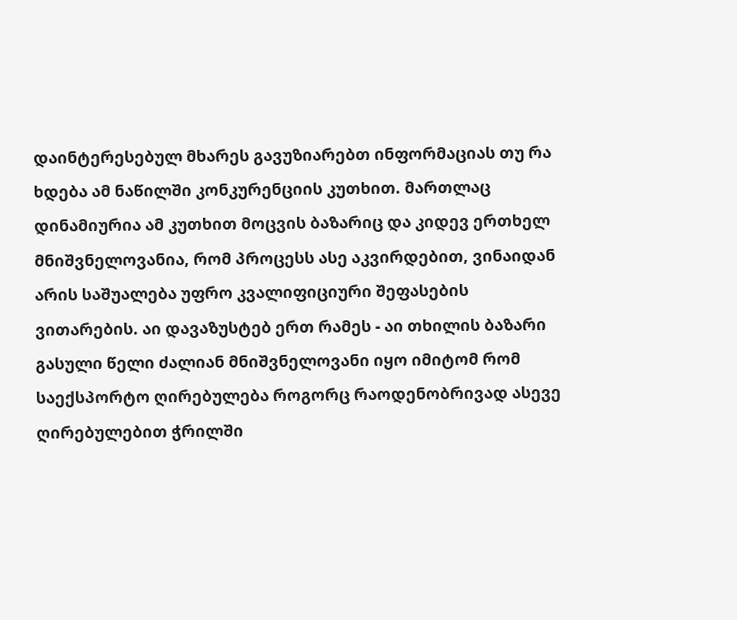დაინტერესებულ მხარეს გავუზიარებთ ინფორმაციას თუ რა ხდება ამ ნაწილში კონკურენციის კუთხით. მართლაც დინამიურია ამ კუთხით მოცვის ბაზარიც და კიდევ ერთხელ მნიშვნელოვანია, რომ პროცესს ასე აკვირდებით, ვინაიდან არის საშუალება უფრო კვალიფიციური შეფასების ვითარების. აი დავაზუსტებ ერთ რამეს - აი თხილის ბაზარი გასული წელი ძალიან მნიშვნელოვანი იყო იმიტომ რომ საექსპორტო ღირებულება როგორც რაოდენობრივად ასევე ღირებულებით ჭრილში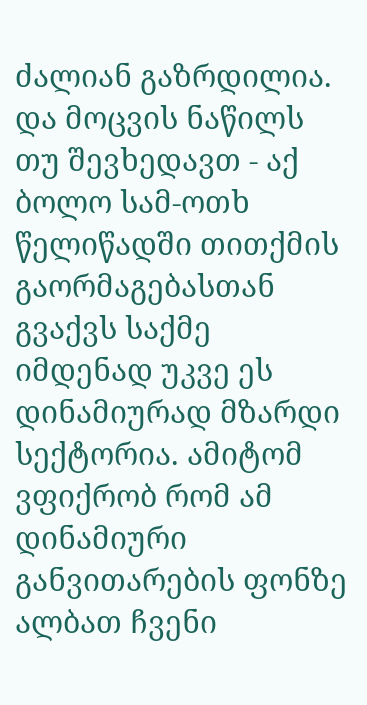ძალიან გაზრდილია. და მოცვის ნაწილს თუ შევხედავთ - აქ ბოლო სამ-ოთხ წელიწადში თითქმის გაორმაგებასთან გვაქვს საქმე იმდენად უკვე ეს დინამიურად მზარდი სექტორია. ამიტომ ვფიქრობ რომ ამ დინამიური განვითარების ფონზე ალბათ ჩვენი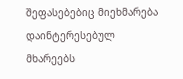შეფასებებიც მიეხმარება დაინტერესებულ მხარეებს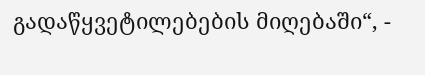გადაწყვეტილებების მიღებაში“, -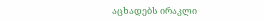აცხადებს ირაკლი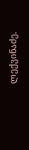ლექვინაძე.